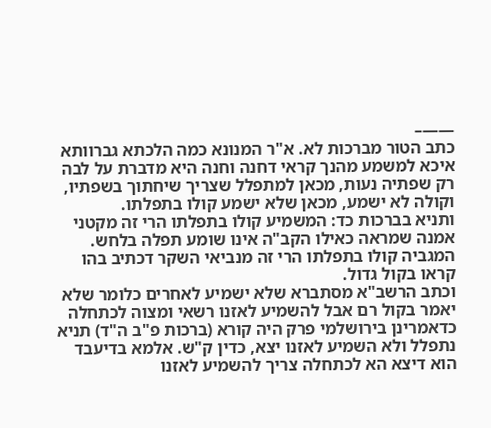——–
כתב הטור מברכות לא. א"ר המנונא כמה הלכתא גברוותא איכא למשמע מהנך קראי דחנה וחנה היא מדברת על לבה רק שפתיה נעות, מכאן למתפלל שצריך שיחתוך בשפתיו, וקולה לא ישמע, מכאן שלא ישמע קולו בתפלתו.
ותניא בברכות כד: המשמיע קולו בתפלתו הרי זה מקטני אמנה שמראה כאילו הקב"ה אינו שומע תפלה בלחש. המגביה קולו בתפלתו הרי זה מנביאי השקר דכתיב בהו קראו בקול גדול.
וכתב הרשב"א מסתברא שלא ישמיע לאחרים כלומר שלא יאמר בקול רם אבל להשמיע לאזנו רשאי ומצוה לכתחלה כדאמרינן בירושלמי פרק היה קורא (ברכות פ"ב ה"ד) תניא נתפלל ולא השמיע לאזנו יצא, כדין ק"ש. אלמא בדיעבד הוא דיצא הא לכתחלה צריך להשמיע לאזנו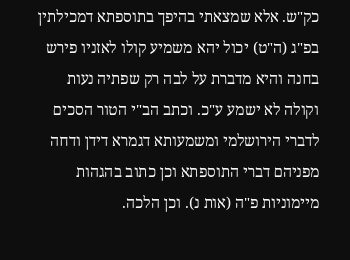כק"ש. אלא שמצאתי בהיפך בתוספתא דמכילתין בפ"ג (ה"ט) יכול יהא משמיע קולו לאזניו פירש בחנה והיא מדברת על לבה רק שפתיה נעות וקולה לא ישמע ע"כ. וכתב הב"י הטור הסכים לדברי הירושלמי ומשמעותא דגמרא דידן ודחה מפניהם דברי התוספתא וכן כתוב בהגהות מיימוניות פ"ה (אות נ). וכן הלכה.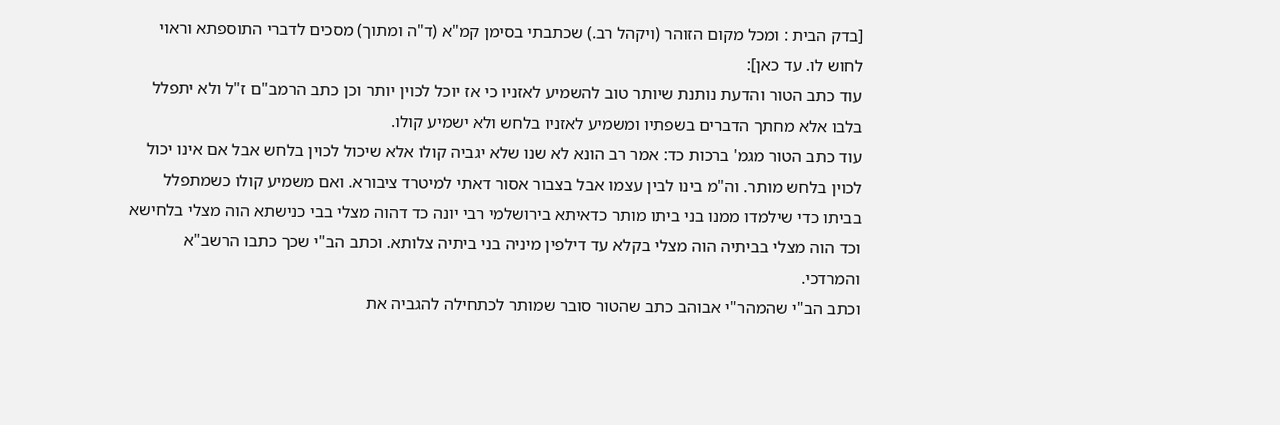[בדק הבית : ומכל מקום הזוהר (ויקהל רב.) שכתבתי בסימן קמ"א (ד"ה ומתוך) מסכים לדברי התוספתא וראוי לחוש לו. עד כאן]:
עוד כתב הטור והדעת נותנת שיותר טוב להשמיע לאזניו כי אז יוכל לכוין יותר וכן כתב הרמב"ם ז"ל ולא יתפלל בלבו אלא מחתך הדברים בשפתיו ומשמיע לאזניו בלחש ולא ישמיע קולו.
עוד כתב הטור מגמ' ברכות כד: אמר רב הונא לא שנו שלא יגביה קולו אלא שיכול לכוין בלחש אבל אם אינו יכול לכוין בלחש מותר. וה"מ בינו לבין עצמו אבל בצבור אסור דאתי למיטרד ציבורא. ואם משמיע קולו כשמתפלל בביתו כדי שילמדו ממנו בני ביתו מותר כדאיתא בירושלמי רבי יונה כד דהוה מצלי בבי כנישתא הוה מצלי בלחישא וכד הוה מצלי בביתיה הוה מצלי בקלא עד דילפין מיניה בני ביתיה צלותא. וכתב הב"י שכך כתבו הרשב"א והמרדכי.
וכתב הב"י שהמהר"י אבוהב כתב שהטור סובר שמותר לכתחילה להגביה את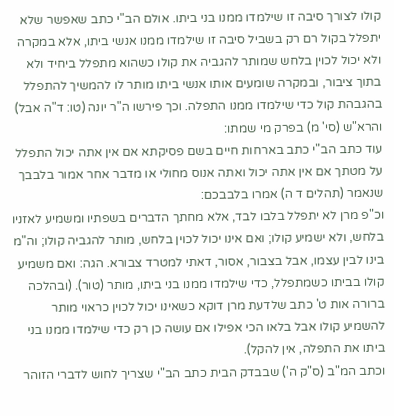קולו לצורך סיבה זו שילמדו ממנו בני ביתו. אולם הב"י כתב שאפשר שלא יתפלל בקול רם רק בשביל סיבה זו שילמדו ממנו אנשי ביתו, אלא במקרה ולא יכול לכוין בלחש שמותר להגביה את קולו כשהוא מתפלל ביחיד ולא בתוך ציבור, ובמקרה שומעים אותו אנשי ביתו מותר לו להמשיך להתפלל בהגבהת קול כדי שילמדו ממנו התפלה. וכך פירשו ה"ר יונה (טו: ד"ה אבל) והרא"ש (סי' מ) בפרק מי שמתו:
עוד כתב הב"י כתב בארחות חיים בשם פסיקתא אם אין אתה יכול התפלל על מטתך אם אין אתה יכול ואתה אנוס מחולי או מדבר אחר אמור בלבבך שנאמר (תהלים ד ה) אמרו בלבבכם:
וכ"פ מרן לא יתפלל בלבו לבד, אלא מחתך הדברים בשפתיו ומשמיע לאזניו בלחש, ולא ישמיע קולו; ואם אינו יכול לכוין בלחש, מותר להגביה קולו; וה"מ בינו לבין עצמו, אבל בצבור, אסור, דאתי למטרד צבורא. הגה: ואם משמיע קולו בביתו כשמתפלל, כדי שילמדו ממנו בני ביתו, מותר (טור). (ובהלכה ברורה אות ט' כתב שלדעת מרן דוקא כשאינו יכול לכוין כראוי מותר להשמיע קולו אבל בלאו הכי אפילו אם עושה כן רק כדי שילמדו ממנו בני ביתו את התפלה, אין להקל).
וכתב המ"ב (ס"ק ה') שבבדק הבית כתב הב"י שצריך לחוש לדברי הזוהר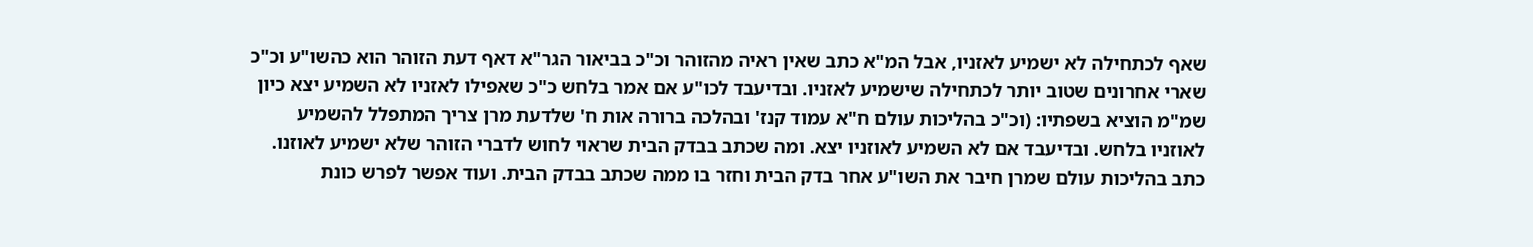שאף לכתחילה לא ישמיע לאזניו, אבל המ"א כתב שאין ראיה מהזוהר וכ"כ בביאור הגר"א דאף דעת הזוהר הוא כהשו"ע וכ"כ שארי אחרונים שטוב יותר לכתחילה שישמיע לאזניו. ובדיעבד לכו"ע אם אמר בלחש כ"כ שאפילו לאזניו לא השמיע יצא כיון שמ"מ הוציא בשפתיו: (וכ"כ בהליכות עולם ח"א עמוד קנז' ובהלכה ברורה אות ח' שלדעת מרן צריך המתפלל להשמיע לאוזניו בלחש. ובדיעבד אם לא השמיע לאוזניו יצא. ומה שכתב בבדק הבית שראוי לחוש לדברי הזוהר שלא ישמיע לאוזנו. כתב בהליכות עולם שמרן חיבר את השו"ע אחר בדק הבית וחזר בו ממה שכתב בבדק הבית. ועוד אפשר לפרש כונת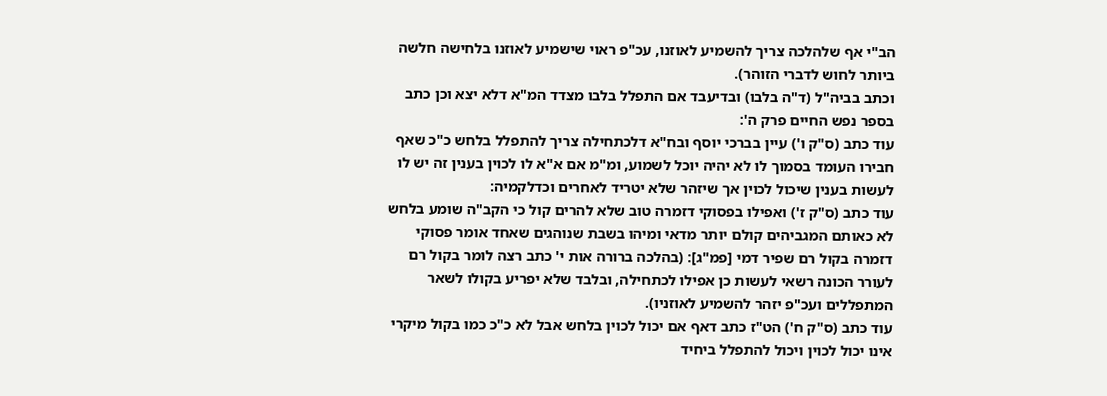הב"י אף שלהלכה צריך להשמיע לאוזנו, עכ"פ ראוי שישמיע לאוזנו בלחישה חלשה ביותר לחוש לדברי הזוהר).
וכתב בביה"ל (ד"ה בלבו) ובדיעבד אם התפלל בלבו מצדד המ"א דלא יצא וכן כתב בספר נפש החיים פרק ה':
עוד כתב (ס"ק ו') עיין בברכי יוסף ובח"א דלכתחילה צריך להתפלל בלחש כ"כ שאף חבירו העומד בסמוך לו לא יהיה יוכל לשמוע, ומ"מ אם א"א לו לכוין בענין זה יש לו לעשות בענין שיכול לכוין אך שיזהר שלא יטריד לאחרים וכדלקמיה:
עוד כתב (ס"ק ז') ואפילו בפסוקי דזמרה טוב שלא להרים קול כי הקב"ה שומע בלחש לא כאותם המגביהים קולם יותר מדאי ומיהו בשבת שנוהגים שאחד אומר פסוקי דזמרה בקול רם שפיר דמי [פמ"ג]: (בהלכה ברורה אות י' כתב רצה לומר בקול רם לעורר הכונה רשאי לעשות כן אפילו לכתחילה, ובלבד שלא יפריע בקולו לשאר המתפללים ועכ"פ יזהר להשמיע לאוזניו).
עוד כתב (ס"ק ח') הט"ז כתב דאף אם יכול לכוין בלחש אבל לא כ"כ כמו בקול מיקרי אינו יכול לכוין ויכול להתפלל ביחיד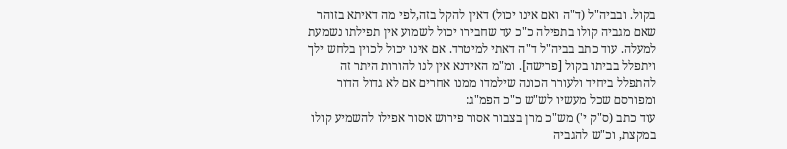בקול. ובביה"ל (ד"ה ואם אינו יכול) דאין להקל בזה,לפי מה דאיתא בזוהר שאם מגביה קולו בתפילה כ"כ עד שחבירו יכול לשמוע אין תפילתו נשמעת למעלה. עוד כתב בביה"ל ד"ה דאתי למיטרד. אם אינו יכול לכוין בלחש ילך ויתפלל בביתו בקול [פרישה]. ומ"מ האידנא אין לנו להורות היתר זה להתפלל ביחיד ולעורר הכונה שילמדו ממנו אחרים אם לא גדול הדור ומפורסם שכל מעשיו לש"ש כ"כ הפמ"ג:
עוד כתב (ס"ק י') מש"כ מרן בצבור אסור פירוש אסור אפילו להשמיע קולו במקצת, וכ"ש להגביה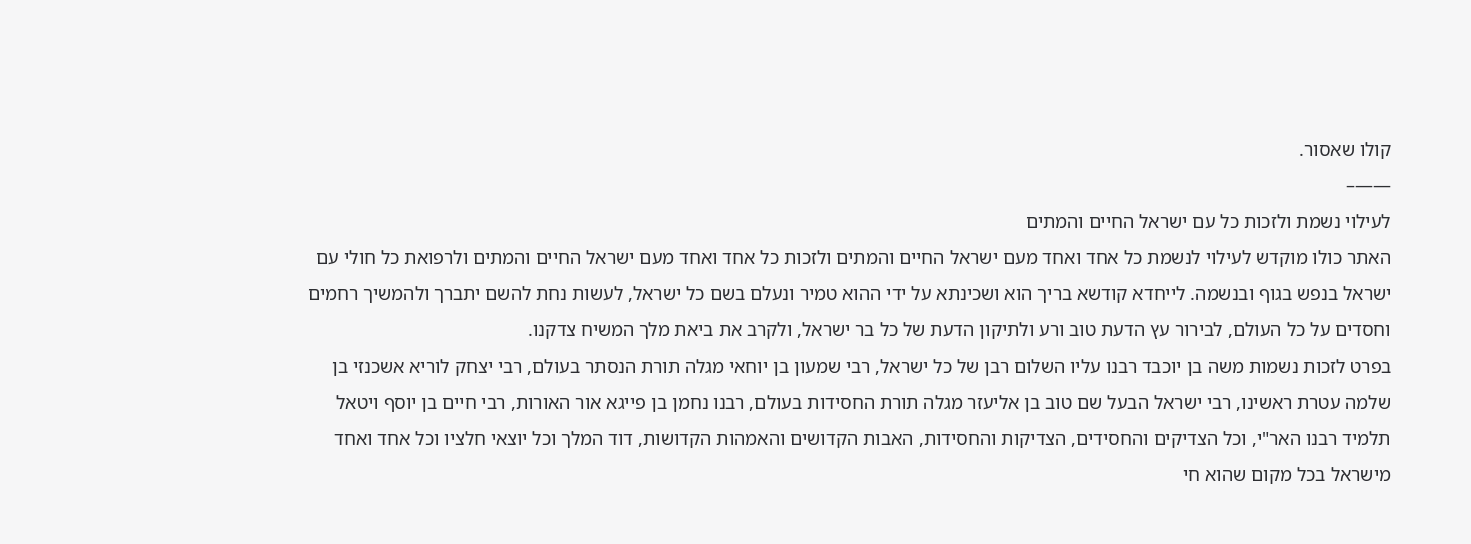קולו שאסור.
——–
לעילוי נשמת ולזכות כל עם ישראל החיים והמתים
האתר כולו מוקדש לעילוי לנשמת כל אחד ואחד מעם ישראל החיים והמתים ולזכות כל אחד ואחד מעם ישראל החיים והמתים ולרפואת כל חולי עם ישראל בנפש בגוף ובנשמה. לייחדא קודשא בריך הוא ושכינתא על ידי ההוא טמיר ונעלם בשם כל ישראל, לעשות נחת להשם יתברך ולהמשיך רחמים וחסדים על כל העולם, לבירור עץ הדעת טוב ורע ולתיקון הדעת של כל בר ישראל, ולקרב את ביאת מלך המשיח צדקנו.
בפרט לזכות נשמות משה בן יוכבד רבנו עליו השלום רבן של כל ישראל, רבי שמעון בן יוחאי מגלה תורת הנסתר בעולם, רבי יצחק לוריא אשכנזי בן שלמה עטרת ראשינו, רבי ישראל הבעל שם טוב בן אליעזר מגלה תורת החסידות בעולם, רבנו נחמן בן פייגא אור האורות, רבי חיים בן יוסף ויטאל תלמיד רבנו האר"י, וכל הצדיקים והחסידים, הצדיקות והחסידות, האבות הקדושים והאמהות הקדושות, דוד המלך וכל יוצאי חלציו וכל אחד ואחד מישראל בכל מקום שהוא חי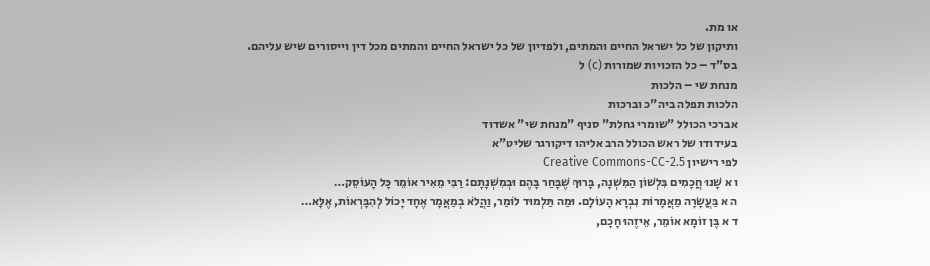או מת.
ותיקון של כל ישראל החיים והמתים, ולפדיון של כל ישראל החיים והמתים מכל דין וייסורים שיש עליהם.
בס"ד – כל הזכויות שמורות (c) ל
מנחת שי – הלכות
הלכות תפלה ביה"כ וברכות
אברכי הכולל "שומרי גחלת" סניף "מנחת שי" אשדוד
בעידודו של ראש הכולל הרב אליהו דיקורגר שליט"א
לפי רישיון Creative Commons-CC-2.5
ו א שָׁנוּ חֲכָמִים בִּלְשׁוֹן הַמִּשְׁנָה, בָּרוּךְ שֶׁבָּחַר בָּהֶם וּבְמִשְׁנָתָם: רַבִּי מֵאִיר אוֹמֵר כָּל הָעוֹסֵק…
ה א בַּעֲשָׂרָה מַאֲמָרוֹת נִבְרָא הָעוֹלָם. וּמַה תַּלְמוּד לוֹמַר, וַהֲלֹא בְמַאֲמָר אֶחָד יָכוֹל לְהִבָּרְאוֹת, אֶלָּא…
ד א בֶּן זוֹמָא אוֹמֵר, אֵיזֶהוּ חָכָם,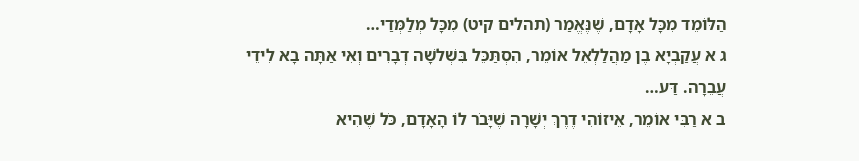הַלּוֹמֵד מִכָּל אָדָם, שֶׁנֶּאֱמַר (תהלים קיט) מִכָּל מְלַמְּדַי…
ג א עֲקַבְיָא בֶן מַהֲלַלְאֵל אוֹמֵר, הִסְתַּכֵּל בִּשְׁלשָׁה דְבָרִים וְאִי אַתָּה בָא לִידֵי עֲבֵרָה. דַּע…
ב א רַבִּי אוֹמֵר, אֵיזוֹהִי דֶרֶךְ יְשָׁרָה שֶׁיָּבֹר לוֹ הָאָדָם, כֹּל שֶׁהִיא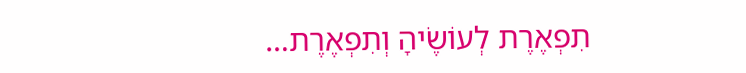תִפְאֶרֶת לְעוֹשֶׂיהָ וְתִפְאֶרֶת…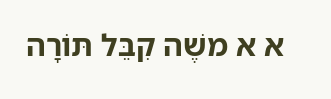א א משֶׁה קִבֵּל תּוֹרָה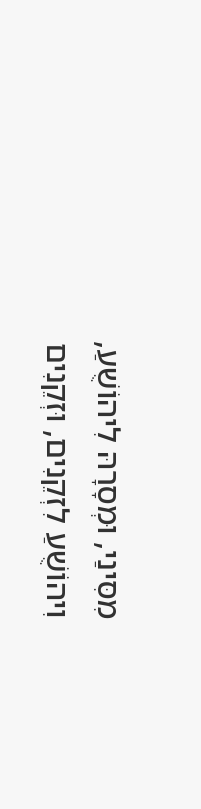מִסִּינַי, וּמְסָרָהּ לִיהוֹשֻׁעַ, וִיהוֹשֻׁעַ לִזְקֵנִים, וּזְקֵנִים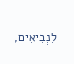לִנְבִיאִים,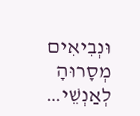וּנְבִיאִים מְסָרוּהָ לְאַנְשֵׁי…